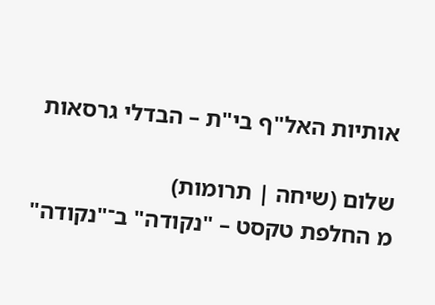אותיות האל"ף בי"ת – הבדלי גרסאות

שלום (שיחה | תרומות)
מ החלפת טקסט – "נקודה" ב־"נקודה"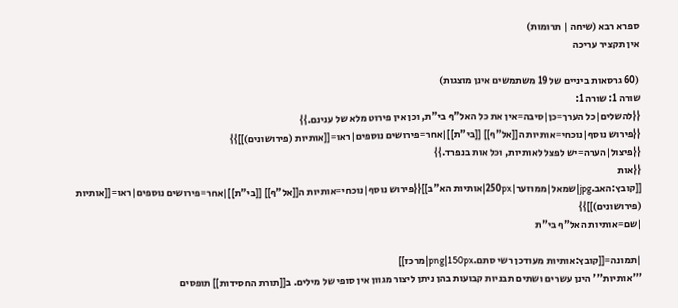ספרא רבא (שיחה | תרומות)
אין תקציר עריכה

(60 גרסאות ביניים של 19 משתמשים אינן מוצגות)
שורה 1: שורה 1:
{{להשלים|כל הערך=כן|סיבה=אין את כל האל"ף בי"ת, וכן אין פירוט מלא של ענינם.}}
{{פירוש נוסף|נוכחי=אותיות ה[[אל"ף]] [[בי"ת]]|אחר=פירושים נוספים|ראו=[[אותיות (פירושונים)]]}}
{{פיצול|הערה=יש לפצל לאותיות, וכל אות בנפרד.}}
{{אות
[[קובץ:האב.jpg|שמאל|ממוזער|250px|אותיות הא"ב]]{{פירוש נוסף|נוכחי=אותיות ה[[אל"ף]] [[בי"ת]]|אחר=פירושים נוספים|ראו=[[אותיות (פירושונים)]]}}
|שם=אותיות האל"ף בי"ת

|תמונה=[[קובץ:אותיות מעודכן רשי סתם.png|150px|מרכז]]
'''אותיות''' הינן עשרים ושתים תבניות קבועות בהן ניתן ליצור מגוון אין סופי של מילים. ב[[תורת החסידות]] תופסים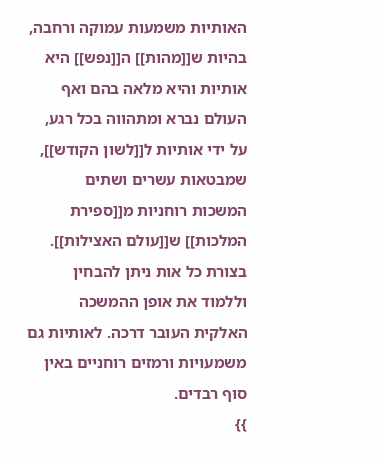האותיות משמעות עמוקה ורחבה, בהיות ש[[מהות]] ה[[נפש]] היא אותיות והיא מלאה בהם ואף העולם נברא ומתהווה בכל רגע, על ידי אותיות ל[[לשון הקודש]], שמבטאות עשרים ושתים המשכות רוחניות מ[[ספירת המלכות]] ש[[עולם האצילות]]. בצורת כל אות ניתן להבחין וללמוד את אופן ההמשכה האלקית העובר דרכה. לאותיות גם משמעויות ורמזים רוחניים באין סוף רבדים.
}}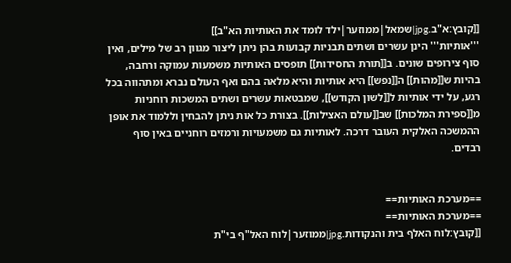[[קובץ:א"ב.jpg|שמאל|ממוזער|ילד לומד את האותיות הא"ב]]
'''אותיות''' הינן עשרים ושתים תבניות קבועות בהן ניתן ליצור מגוון רב של מילים, ואין סוף צירופים שונים. ב[[תורת החסידות]] תופסים האותיות משמעות עמוקה ורחבה, בהיות ש[[מהות]] ה[[נפש]] היא אותיות והיא מלאה בהם ואף העולם נברא ומתהווה בכל רגע, על ידי אותיות ל[[לשון הקודש]], שמבטאות עשרים ושתים המשכות רוחניות מ[[ספירת המלכות]] שב[[עולם האצילות]]. בצורת כל אות ניתן להבחין וללמוד את אופן ההמשכה האלקית העובר דרכה. לאותיות גם משמעויות ורמזים רוחניים באין סוף רבדים.


==מערכת האותיות==
==מערכת האותיות==
[[קובץ:לוח האלף בית והנקודות.jpg|ממוזער|לוח האל"ף בי"ת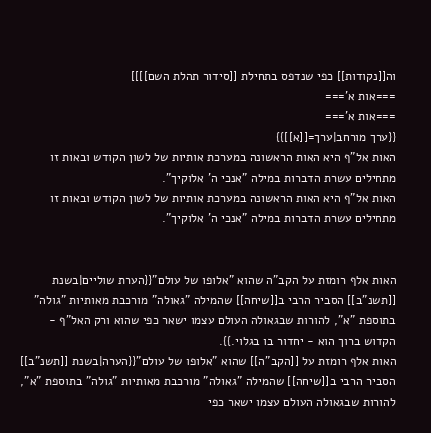וה[[נקודות]] כפי שנדפס בתחילת [[סידור תהלת השם]]]]
===אות א'===
===אות א'===
{{ערך מורחב|ערך=[[א]]}}
האות אל"ף היא האות הראשונה במערכת אותיות של לשון הקודש ובאות זו מתחילים עשרת הדברות במילה "אנכי ה' אלוקיך".
האות אל"ף היא האות הראשונה במערכת אותיות של לשון הקודש ובאות זו מתחילים עשרת הדברות במילה "אנכי ה' אלוקיך".


האות אלף רומזת על הקב"ה שהוא "אלופו של עולם"{{הערת שוליים|בשנת [[תשנ"ב]] הסביר הרבי ב[[שיחה]] שהמילה "גאולה" מורכבת מאותיות "גולה" בתוספת "א", להורות שבגאולה העולם עצמו ישאר כפי שהוא ורק האל"ף - הקדוש ברוך הוא - יחדור בו בגלוי.}}.
האות אלף רומזת על [[הקב"ה]] שהוא "אלופו של עולם"{{הערה|בשנת [[תשנ"ב]] הסביר הרבי ב[[שיחה]] שהמילה "גאולה" מורכבת מאותיות "גולה" בתוספת "א", להורות שבגאולה העולם עצמו ישאר כפי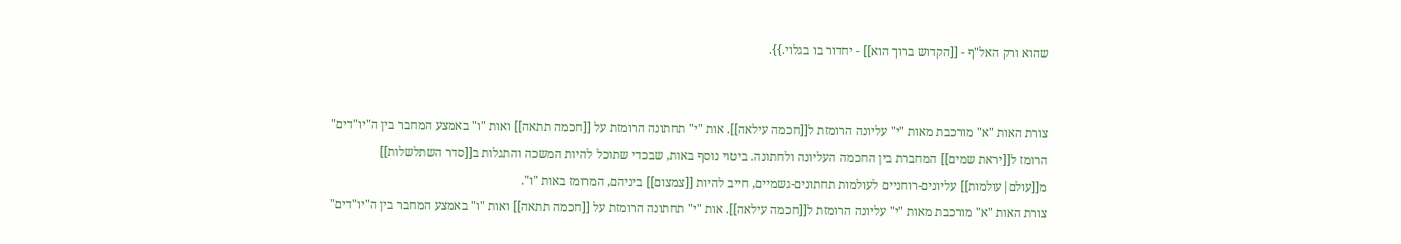שהוא ורק האל"ף - [[הקדוש ברוך הוא]] - יחדור בו בגלוי.}}.


צורת האות "א" מורכבת מאות "י" עליונה הרומזת ל[[חכמה עילאה]]. אות "י" תחתונה הרומזת על [[חכמה תתאה]] ואות "ו" באמצע המחבר בין ה"יו"דים" הרומז ל[[יראת שמים]] המחברת בין החכמה העליונה ולחתונה. ביטוי נוסף באות, שבכדי שתוכל להיות המשכה והתגלות ב[[סדר השתלשלות]] מ[[עולם|עולמות]] עליונים-רוחניים לעולמות תחתונים-גשמיים, חייב להיות [[צמצום]] ביניהם, המרומז באות "ו".
צורת האות "א" מורכבת מאות "י" עליונה הרומזת ל[[חכמה עילאה]]. אות "י" תחתונה הרומזת על [[חכמה תתאה]] ואות "ו" באמצע המחבר בין ה"יו"דים"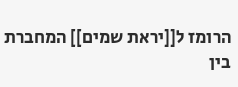הרומז ל[[יראת שמים]] המחברת בין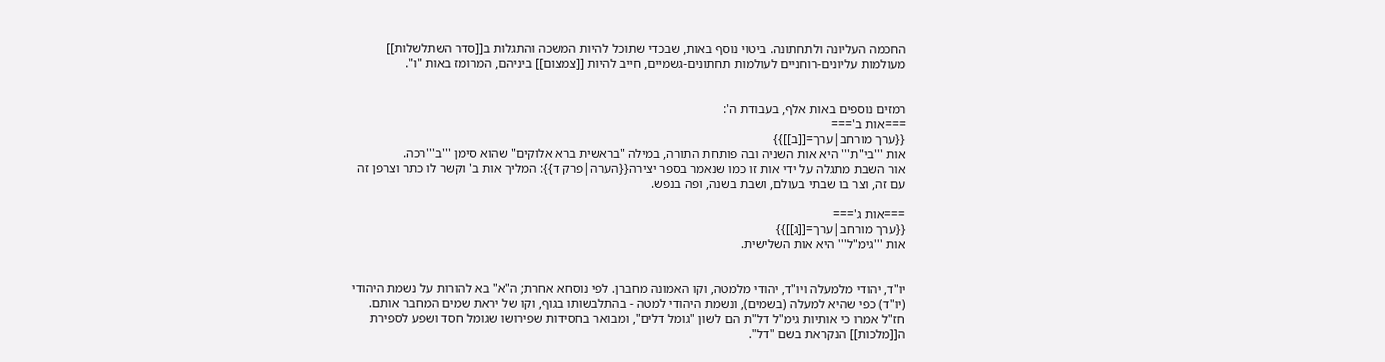החכמה העליונה ולתחתונה. ביטוי נוסף באות, שבכדי שתוכל להיות המשכה והתגלות ב[[סדר השתלשלות]] מעולמות עליונים-רוחניים לעולמות תחתונים-גשמיים, חייב להיות [[צמצום]] ביניהם, המרומז באות "ו".


רמזים נוספים באות אלף, בעבודת ה':
===אות ב'===
{{ערך מורחב|ערך=[[ב]]}}
אות '''בי"ת''' היא אות השניה ובה פותחת התורה, במילה "בראשית ברא אלוקים" שהוא סימן '''ב'''רכה.
אור השבת מתגלה על ידי אות זו כמו שנאמר בספר יצירה{{הערה|פרק ד}}: המליך אות ב' וקשר לו כתר וצרפן זה עם זה, וצר בו שבתי בעולם, ושבת בשנה, ופה בנפש.

===אות ג'===
{{ערך מורחב|ערך=[[ג]]}}
אות '''גימ"ל''' היא אות השלישית.


יו"ד, יהודי מלמעלה ויו"ד, יהודי מלמטה, וקו האמונה מחברן. לפי נוסחא אחרת; ה"א" בא להורות על נשמת היהודי (יו"ד) כפי שהיא למעלה (בשמים), ונשמת היהודי למטה - בהתלבשותו בגוף, וקו של יראת שמים המחבר אותם.
חז"ל אמרו כי אותיות גימ"ל דל"ת הם לשון "גומל דלים", ומבואר בחסידות שפירושו שגומל חסד ושפע לספירת ה[[מלכות]] הנקראת בשם "דל".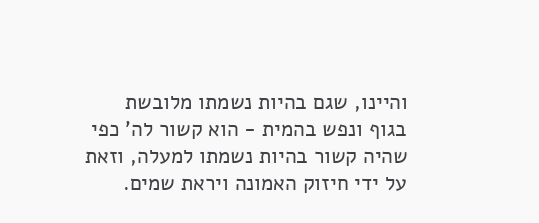והיינו, שגם בהיות נשמתו מלובשת בגוף ונפש בהמית - הוא קשור לה' כפי שהיה קשור בהיות נשמתו למעלה, וזאת על ידי חיזוק האמונה ויראת שמים.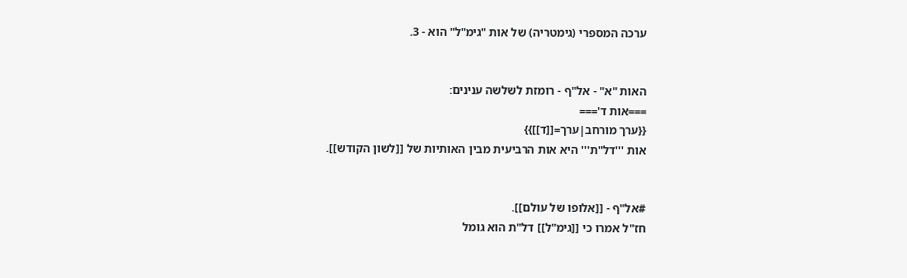ערכה המספרי (גימטריה) של אות "גימ"ל" הוא - 3.


האות "א" - אל"ף - רומזת לשלשה ענינים:
===אות ד'===
{{ערך מורחב|ערך=[[ד]]}}
אות '''דל"ת''' היא אות הרביעית מבין האותיות של [[לשון הקודש]].


#אל"ף - [[אלופו של עולם]].
חז"ל אמרו כי [[גימ"ל]] דל"ת הוא גומל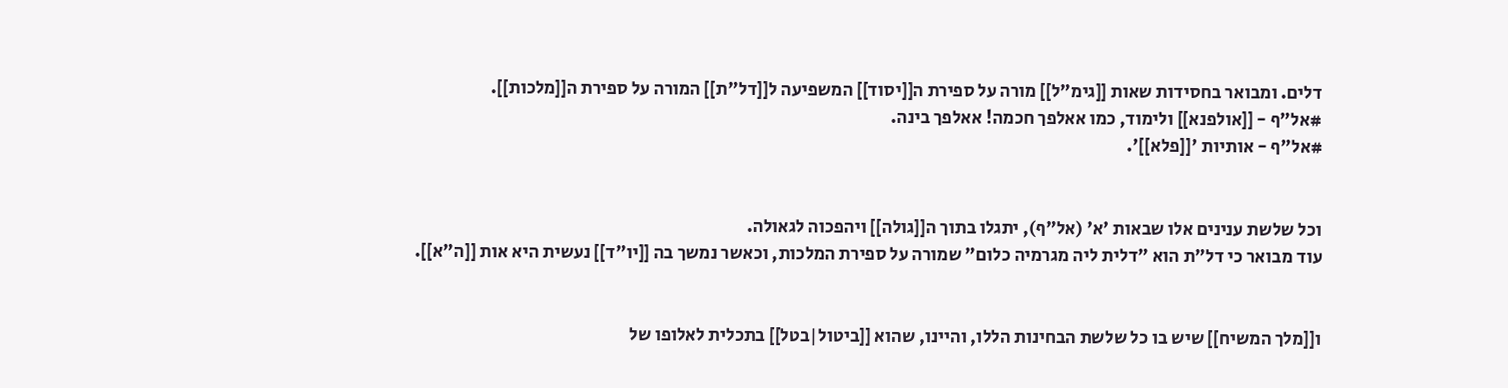דלים. ומבואר בחסידות שאות [[גימ"ל]] מורה על ספירת ה[[יסוד]] המשפיעה ל[[דל"ת]] המורה על ספירת ה[[מלכות]].
#אל"ף - [[אולפנא]] ולימוד, כמו אאלפך חכמה! אאלפך בינה.
#אל"ף - אותיות '[[פלא]]'.


וכל שלשת ענינים אלו שבאות 'א' (אל"ף), יתגלו בתוך ה[[גולה]] ויהפכוה לגאולה.
עוד מבואר כי דל"ת הוא "דלית ליה מגרמיה כלום" שמורה על ספירת המלכות, וכאשר נמשך בה [[יו"ד]] נעשית היא אות [[ה"א]].


ו[[מלך המשיח]] שיש בו כל שלשת הבחינות הללו, והיינו, שהוא [[ביטול|בטל]] בתכלית לאלופו של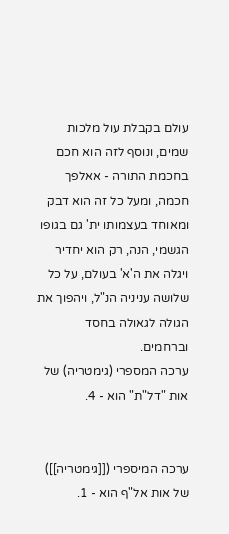עולם בקבלת עול מלכות שמים, ונוסף לזה הוא חכם בחכמת התורה - אאלפך חכמה, ומעל כל זה הוא דבק ומאוחד בעצמותו ית' גם בגופו הגשמי, הנה, רק הוא יחדיר ויגלה את ה'א' בעולם, על כל שלושה עניניה הנ"ל, ויהפוך את הגולה לגאולה בחסד וברחמים.
ערכה המספרי (גימטריה) של אות "דל"ת" הוא - 4.


ערכה המיספרי ([[גימטריה]]) של אות אל"ף הוא - 1.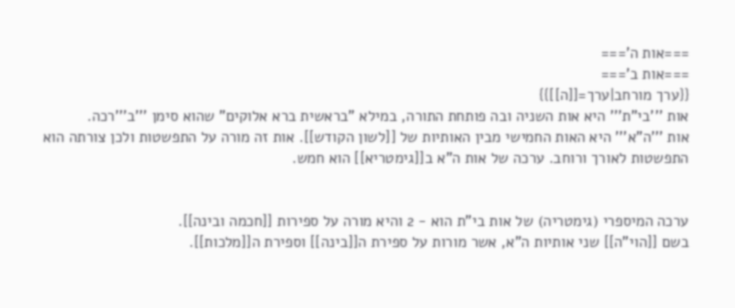===אות ה'===
===אות ב'===
{{ערך מורחב|ערך=[[ה]]}}
אות '''בי"ת''' היא אות השניה ובה פותחת התורה, במילא "בראשית ברא אלוקים" שהוא סימן '''ב'''רכה.
אות '''ה"א''' היא האות החמישי מבין האותיות של [[לשון הקודש]]. אות זה מורה על התפשטות ולכן צורתה הוא התפשטות לאורך ורוחב. ערכה של אות ה"א ב[[גימטריא]] הוא חמש.


ערכה המיספרי (גימטריה) של אות בי"ת הוא - 2 והיא מורה על ספירות [[חכמה ובינה]].
בשם [[הוי"ה]] שני אותיות ה"א, אשר מורות על ספירת ה[[בינה]] וספירת ה[[מלכות]].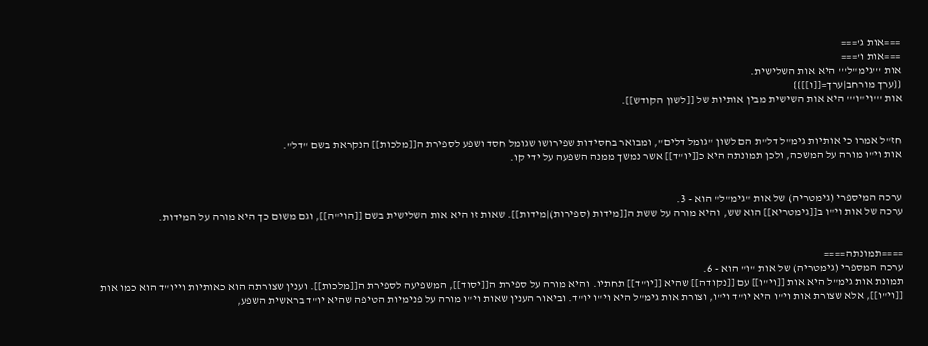===אות ג'===
===אות ו'===
אות '''גימ"ל''' היא אות השלישית.
{{ערך מורחב|ערך=[[ו]]}}
אות '''וי"ו''' היא אות השישית מבין אותיות של [[לשון הקודש]].


חז"ל אמרו כי אותיות גימ"ל דל"ת הם לשון "גומל דלים", ומבואר בחסידות שפירושו שגומל חסד ושפע לספירת ה[[מלכות]] הנקראת בשם "דל".
אות וי"ו מורה על המשכה, ולכן תמונתה היא כ[[יו"ד]] אשר נמשך ממנה השפעה על ידי קו.


ערכה המיספרי (גימטריה) של אות "גימ"ל" הוא - 3.
ערכה של אות וי"ו ב[[גימטריא]] הוא שש, והיא מורה על ששת ה[[מידות (ספירות)|מידות]]. שאות זו היא אות השלישית בשם [[הוי"ה]], וגם משום כך היא מורה על המידות.


====תמונתה====
ערכה המספרי (גימטריה) של אות "ו" הוא - 6.
תמונת אות גימ"ל היא אות [[וי"ו]] עם [[נקודה]] שהיא [[יו"ד]] תחתיו. והיא מורה על ספירת ה[[יסוד]], המשפיעה לספירת ה[[מלכות]]. וענין שצורתה הוא כאותיות וייו"ד הוא כמו אות [[וי"ו]], אלא שצורת אות וי"ו היא יו"ד וי"ו, וצורת אות גימ"ל היא וי"ו יו"ד. וביאור הענין שאות וי"ו מורה על פנימיות הטיפה שהיא יו"ד בראשית השפע,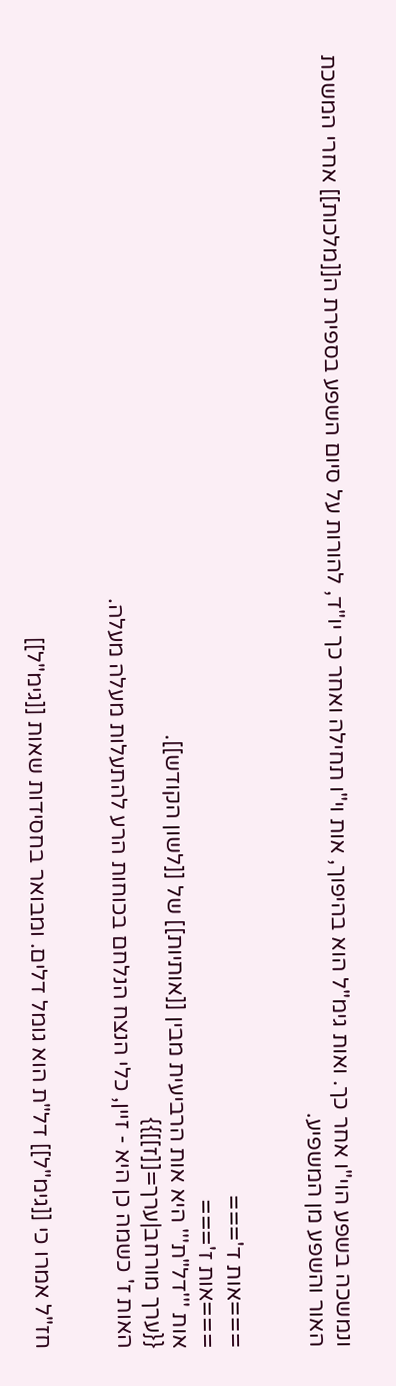ונמשכה בשפע הוי"ו אחר כך. ואות גימ"ל הוא בהיפוך, אות וי"ו תחילה ואחר כך יו"ד, להורות על סיום השפע בספירת ה[[מלכות]] אחרי המשכת האור והשפע מן המשפיע.


===אות ד'===
===אות ז'===
אות '''דל"ת''' היא אות הרביעית מבין [[אותיות]] של [[לשון הקודש]].
{{ערך מורחב|ערך=[[ז]]}}
האות ז' כשמה כן היא - זיין, כלי הנצח הנלחם בכוחות הרע להתעלות מעלה מעלה.


חז"ל אמרו כי [[גימ"ל]] דל"ת הוא גומל דלים. ומבואר בחסידות שאות [[גימ"ל]]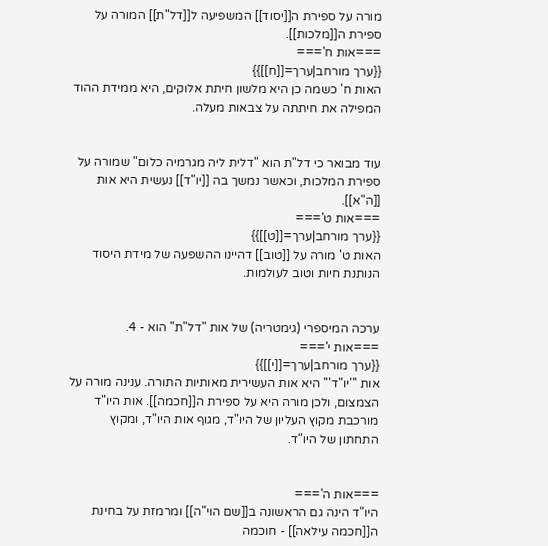מורה על ספירת ה[[יסוד]] המשפיעה ל[[דל"ת]] המורה על ספירת ה[[מלכות]].
===אות ח'===
{{ערך מורחב|ערך=[[ח]]}}
האות ח' כשמה כן היא מלשון חיתת אלוקים, היא ממידת ההוד המפילה את חיתתה על צבאות מעלה.


עוד מבואר כי דל"ת הוא "דלית ליה מגרמיה כלום" שמורה על ספירת המלכות, וכאשר נמשך בה [[יו"ד]] נעשית היא אות [[ה"א]].
===אות ט'===
{{ערך מורחב|ערך=[[ט]]}}
האות ט' מורה על [[טוב]] דהיינו ההשפעה של מידת היסוד הנותנת חיות וטוב לעולמות.


ערכה המיספרי (גימטריה) של אות "דל"ת" הוא - 4.
===אות י'===
{{ערך מורחב|ערך=[[י]]}}
אות '''יו"ד''' היא אות העשירית מאותיות התורה. ענינה מורה על הצמצום, ולכן מורה היא על ספירת ה[[חכמה]]. אות היו"ד מורכבת מקוץ העליון של היו"ד, מגוף אות היו"ד, ומקוץ התחתון של היו"ד.


===אות ה'===
היו"ד הינה גם הראשונה ב[[שם הוי"ה]] ומרמזת על בחינת ה[[חכמה עילאה]] - חוכמה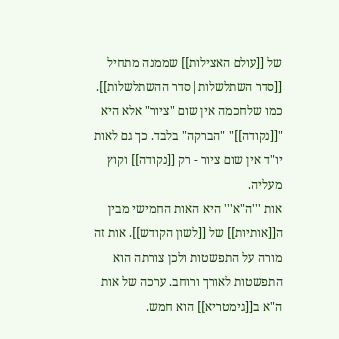של [[עולם האצילות]] שממנה מתחיל [[סדר השתלשלות|סדר ההשתלשלות]]. כמו שלחכמה אין שום "ציור" אלא היא "[[נקודה]]" "הברקה" בלבד. כך גם לאות יו"ד אין שום ציור - רק [[נקודה]] וקוץ מעליה.
אות '''ה"א''' היא האות החמישי מבין ה[[אותיות]] של [[לשון הקודש]]. אות זה מורה על התפשטות ולכן צורתה הוא התפשטות לאורך ורוחב. ערכה של אות ה"א ב[[גימטריא]] הוא חמש.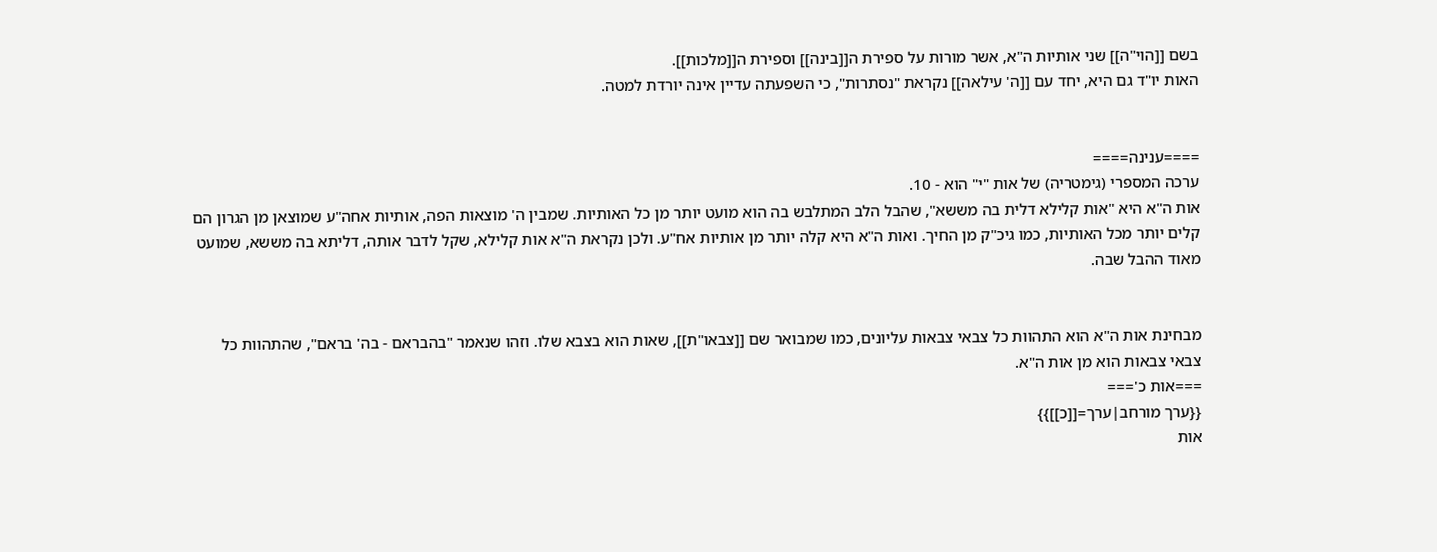בשם [[הוי"ה]] שני אותיות ה"א, אשר מורות על ספירת ה[[בינה]] וספירת ה[[מלכות]].
האות יו"ד גם היא, יחד עם [[ה' עילאה]] נקראת "נסתרות", כי השפעתה עדיין אינה יורדת למטה.


====ענינה====
ערכה המספרי (גימטריה) של אות "י" הוא - 10.
אות ה"א היא "אות קלילא דלית בה מששא", שהבל הלב המתלבש בה הוא מועט יותר מן כל האותיות. שמבין ה' מוצאות הפה, אותיות אחה"ע שמוצאן מן הגרון הם קלים יותר מכל האותיות, כמו גיכ"ק מן החיך. ואות ה"א היא קלה יותר מן אותיות אח"ע. ולכן נקראת ה"א אות קלילא, שקל לדבר אותה, דליתא בה מששא, שמועט מאוד ההבל שבה.


מבחינת אות ה"א הוא התהוות כל צבאי צבאות עליונים, כמו שמבואר שם [[צבאו"ת]], שאות הוא בצבא שלו. וזהו שנאמר "בהבראם - בה' בראם", שהתהוות כל צבאי צבאות הוא מן אות ה"א.
===אות כ'===
{{ערך מורחב|ערך=[[כ]]}}
אות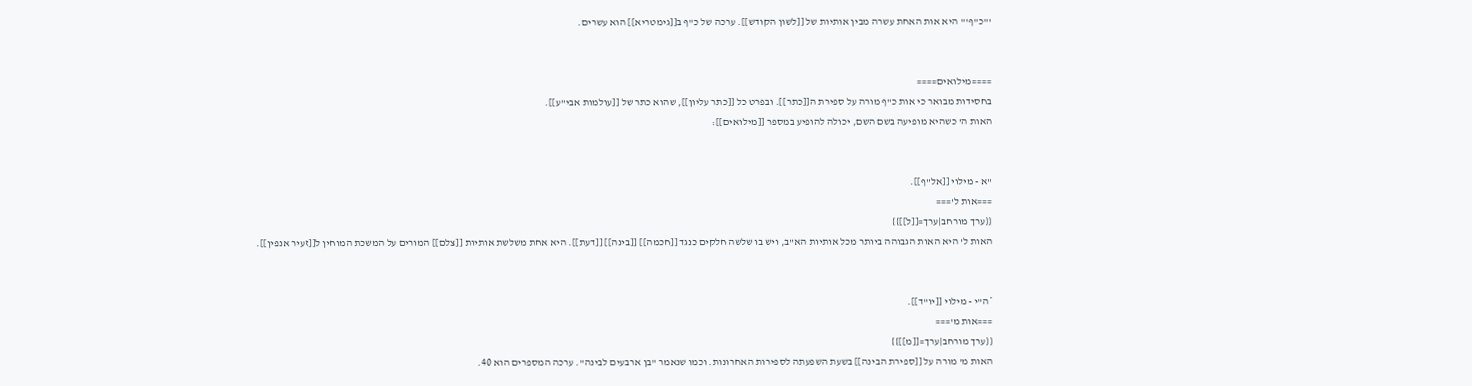'''כ"ף''' היא אות האחת עשרה מבין אותיות של [[לשון הקודש]]. ערכה של כ"ף ב[[גימטריא]] הוא עשרים.


====מילואים====
בחסידות מבואר כי אות כ"ף מורה על ספירת ה[[כתר]]. ובפרט כל [[כתר עליון]], שהוא כתר של [[עולמות אבי"ע]].
האות ה' כשהיא מופיעה בשם השם, יכולה להופיע במספר [[מילואים]]:


"א - מילוי [[אל"ף]].
===אות ל'===
{{ערך מורחב|ערך=[[ל]]}}
האות ל' היא האות הגבוהה ביותר מכל אותיות הא"ב, ויש בו שלשה חלקים כנגד [[חכמה]] [[בינה]] [[דעת]]. היא אחת משלשת אותיות [[צלם]] המורים על המשכת המוחין ל[[זעיר אנפין]].


*ה"י - מילוי [[יו"ד]].
===אות מ'===
{{ערך מורחב|ערך=[[מ]]}}
האות מ' מורה על [[ספירת הבינה]] בשעת השפעתה לספירות האחרונות. וכמו שנאמר "בן ארבעים לבינה". ערכה המספרים הוא 40.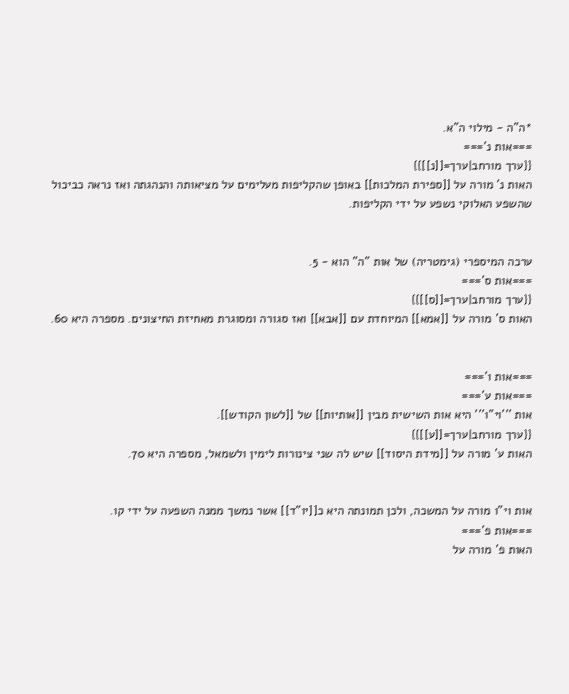*ה"ה - מילוי ה"א.
===אות נ'===
{{ערך מורחב|ערך=[[נ]]}}
האות נ' מורה על [[ספירת המלכות]] באופן שהקליפות מעלימים על מציאותה והנהגתה ואז נראה כביכול שהשפע האלוקי נשפע על ידי הקליפות.


ערכה המיספרי (גימטריה) של אות "ה" הוא - 5.
===אות ס'===
{{ערך מורחב|ערך=[[ס]]}}
האות ס' מורה על [[אמא]] המיוחדת עם [[אבא]] ואז סגורה ומסוגרת מאחיזת החיצונים. מספרה היא 60.


===אות ו'===
===אות ע'===
אות '''וי"ו''' היא אות השישית מבין [[אותיות]] של [[לשון הקודש]].
{{ערך מורחב|ערך=[[ע]]}}
האות ע' מורה על [[מידת היסוד]] שיש לה שני צינורות לימין ולשמאל, מספרה היא 70.


אות וי"ו מורה על המשכה, ולכן תמונתה היא כ[[יו"ד]] אשר נמשך ממנה השפעה על ידי קו.
===אות פ'===
האות פ' מורה על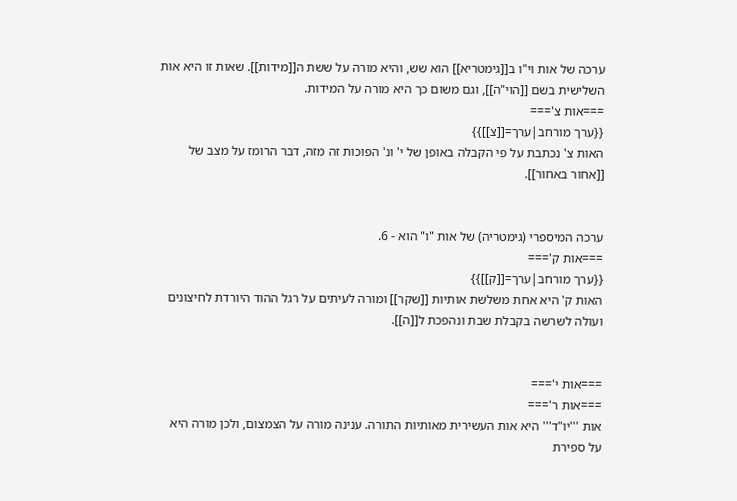ערכה של אות וי"ו ב[[גימטריא]] הוא שש, והיא מורה על ששת ה[[מידות]]. שאות זו היא אות השלישית בשם [[הוי"ה]], וגם משום כך היא מורה על המידות.
===אות צ'===
{{ערך מורחב|ערך=[[צ]]}}
האות צ' נכתבת על פי הקבלה באופן של י' ונ' הפוכות זה מזה, דבר הרומז על מצב של [[אחור באחור]].


ערכה המיספרי (גימטריה) של אות "ו" הוא - 6.
===אות ק'===
{{ערך מורחב|ערך=[[ק]]}}
האות ק' היא אחת משלשת אותיות [[שקר]] ומורה לעיתים על רגל ההוד היורדת לחיצונים ועולה לשרשה בקבלת שבת ונהפכת ל[[ה]].


===אות י'===
===אות ר'===
אות '''יו"ד''' היא אות העשירית מאותיות התורה. ענינה מורה על הצמצום, ולכן מורה היא על ספירת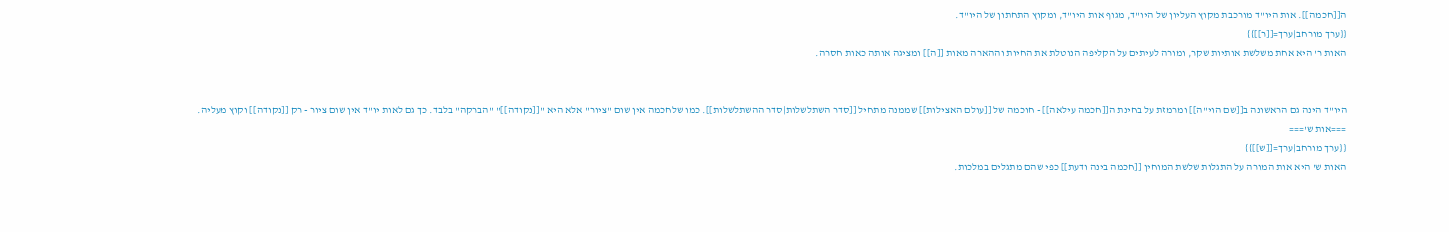ה[[חכמה]]. אות היו"ד מורכבת מקוץ העליון של היו"ד, מגוף אות היו"ד, ומקוץ התחתון של היו"ד.
{{ערך מורחב|ערך=[[ר]]}}
האות ר' היא אחת משלשת אותיות שקר, ומורה לעיתים על הקליפה הנוטלת את החיות וההארה מאות [[ה]] ומציגה אותה כאות חסרה.


היו"ד הינה גם הראשונה ב[[שם הוי"ה]] ומרמזת על בחינת ה[[חכמה עילאה]] - חוכמה של [[עולם האצילות]] שממנה מתחיל [[סדר השתלשלות|סדר ההשתלשלות]]. כמו שלחכמה אין שום "ציור" אלא היא "[[נקודה]]" "הברקה" בלבד. כך גם לאות יו"ד אין שום ציור - רק [[נקודה]] וקוץ מעליה.
===אות ש'===
{{ערך מורחב|ערך=[[ש]]}}
האות ש' היא אות המורה על התגלות שלשת המוחין [[חכמה בינה ודעת]] כפי שהם מתגלים במלכות.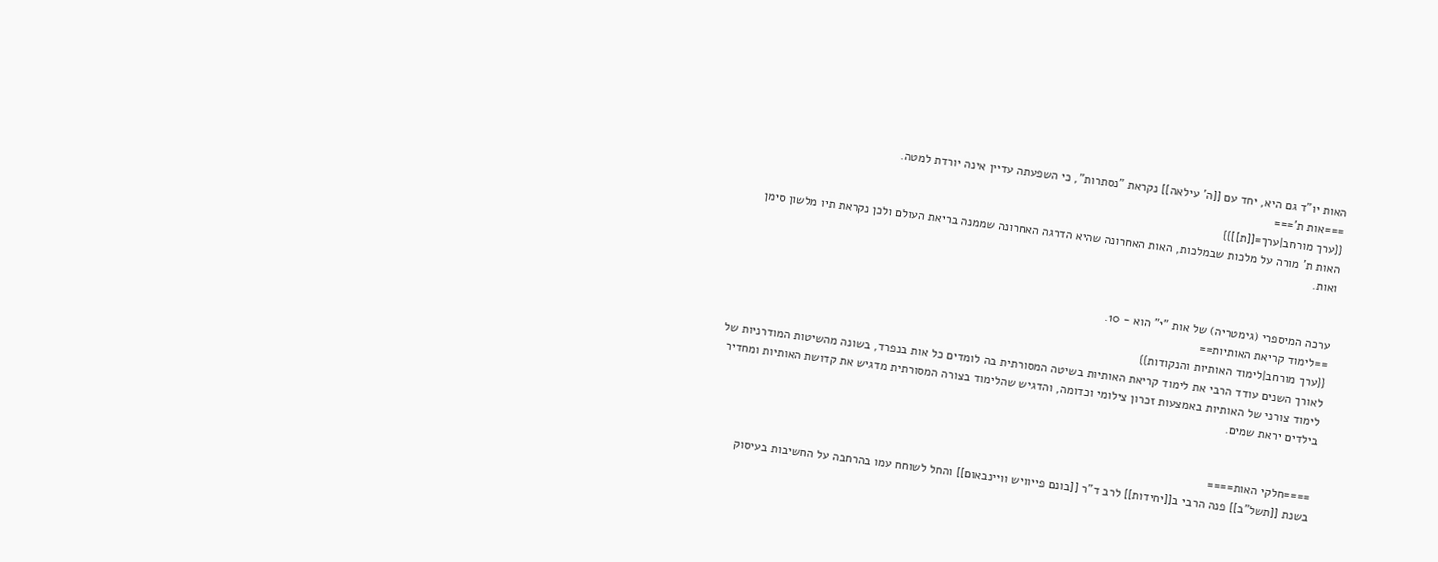האות יו"ד גם היא, יחד עם [[ה' עילאה]] נקראת "נסתרות", כי השפעתה עדיין אינה יורדת למטה.
===אות ת'===
{{ערך מורחב|ערך=[[ת]]}}
האות ת' מורה על מלכות שבמלכות, האות האחרונה שהיא הדרגה האחרונה שממנה בריאת העולם ולכן נקראת תיו מלשון סימן ואות.


ערכה המיספרי (גימטריה) של אות "י" הוא - 10.
==לימוד קריאת האותיות==
{{ערך מורחב|לימוד האותיות והנקודות}}
לאורך השנים עודד הרבי את לימוד קריאת האותיות בשיטה המסורתית בה לומדים כל אות בנפרד, בשונה מהשיטות המודרניות של לימוד צורני של האותיות באמצעות זכרון צילומי וכדומה, והדגיש שהלימוד בצורה המסורתית מדגיש את קדושת האותיות ומחדיר בילדים יראת שמים.


====חלקי האות====
בשנת [[תשל"ב]] פנה הרבי ב[[יחידות]] לרב ד"ר [[בונם פייוויש וויינבאום]] והחל לשוחח עמו בהרחבה על החשיבות בעיסוק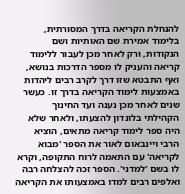להנחלת הקריאה בדרך המסורתית, בלימוד אמירת שם האותיות ושם הנקודות, ורק לאחר מכן לעבור ללימוד קריאה והעניק לו מספר הדרכות בנושא, ואף התבטא שזו דרך לקרב רבים ליהדות באמצעות לימוד הקריאה בדרך זו. כעשר שנים לאחר מכן נענה ועד החינוך הקהילתי בלונדון להצעתו, ולאחר שלא היה ספר לימוד קריאה מתאים, הוציא הרבי ויינבאום לאור את הספר 'מבוא לקריאה' עם התאמה לרוח התקופה, וקרא לו בשם 'למדני'. הספר זכה להצלחה רבה ואלפים רבים למדו באמצעותו את הקריאה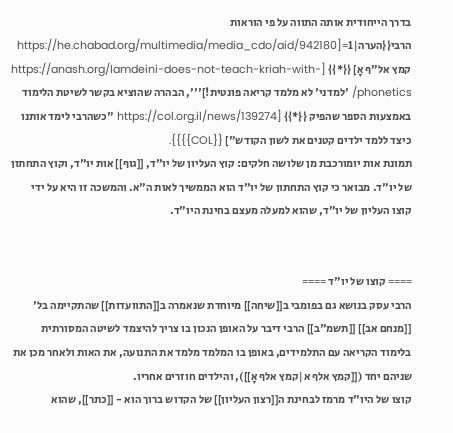בדרך הייחודית אותה התווה על פי הוראות הרבי{{הערה|1=[https://he.chabad.org/multimedia/media_cdo/aid/942180 קמץ אל"ף אָ] {{*}} [https://anash.org/lamdeini-does-not-teach-kriah-with-phonetics/ 'למדני' לא מלמד קריאה פונטית!]''', הבהרה שהוציא בקשר לשיטת הלימוד באמצעות הספר שהפיק {{*}} [https://col.org.il/news/139274 "כשהרבי לימד אותנו כיצד ללמד ילדים קטנים את לשון הקודש"] {{COL}}}}.
תמונת אות יומורכבת מן שלושה חלקים: קוץ העליון של יו"ד, [[גוף]] אות יו"ד, וקוץ התחתון של יו"ד. מבואר כי קוץ התחתון של יו"ד הוא הממשיך לאות ה"א. והמשכה זו היא על ידי קוצו העליון של יו"ד, שהוא למעלה מעצם בחינת היו"ד.


==== קוצו של יו"ד ====
הרבי עסק בנושא גם בפומבי ב[[שיחה]] מיוחדת שנאמרה ב[[התוועדות]] שהתקיימה בל' [[מנחם אב]] [[תשמ"ב]] הרבי דיבר על האופן הנכון בו צריך להיצמד לשיטה המסורתית בלימוד הקריאה עם התלמידים, באופן בו המלמד מלמד את התנועה, את האות ולאחר מכן את שניהם יחד ([[קמץ אלף א|קמץ אלף אָ]]), והילדים חוזרים אחריו.
קוצו של היו"ד מרמז לבחינת ה[[רצון העליון]] של הקדוש ברוך הוא - [[כתר]], שהוא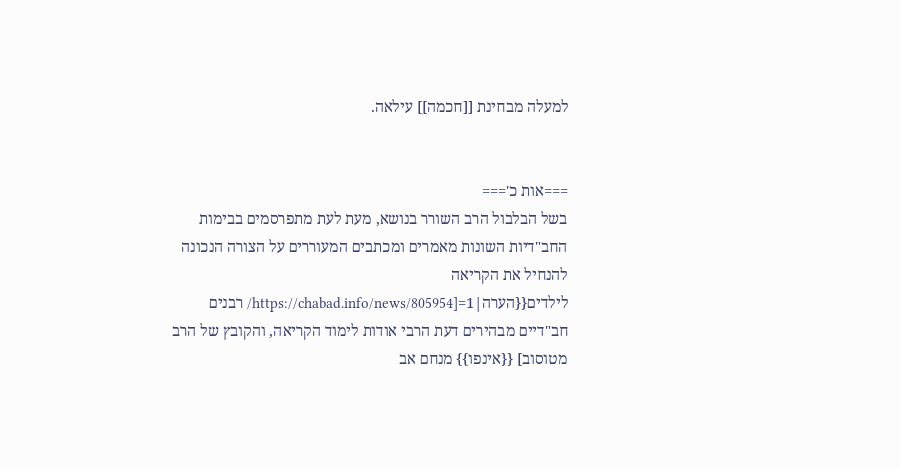למעלה מבחינת [[חכמה]] עילאה.


===אות כ'===
בשל הבלבול הרב השורר בנושא, מעת לעת מתפרסמים בבימות החב"דיות השונות מאמרים ומכתבים המעוררים על הצורה הנכונה להנחיל את הקריאה לילדים{{הערה|1=[https://chabad.info/news/805954/ רבנים חב"דיים מבהירים דעת הרבי אודות לימוד הקריאה, והקובץ של הרב מטוסוב] {{אינפו}} מנחם אב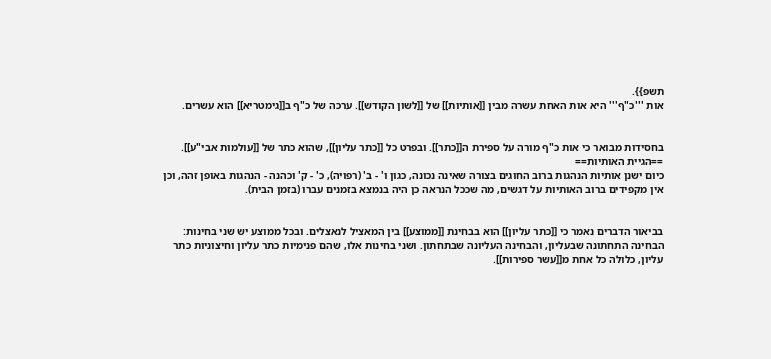תשפ}}.
אות '''כ"ף''' היא אות האחת עשרה מבין [[אותיות]] של [[לשון הקודש]]. ערכה של כ"ף ב[[גימטריא]] הוא עשרים.


בחסידות מבואר כי אות כ"ף מורה על ספירת ה[[כתר]]. ובפרט כל [[כתר עליון]], שהוא כתר של [[עולמות אבי"ע]].
==הגיית האותיות==
כיום ישנן אותיות הנהגות ברוב החוגים בצורה שאינה נכונה, כגון ו' - ב' (רפויה), כ' - ק' וכהנה - הנהגות באופן זהה, וכן אין מקפידים ברוב האותיות על דגשים, מה שככל הנראה כן היה בנמצא בזמנים עברו (בזמן הבית).


בביאור הדברים נאמר כי [[כתר עליון]] הוא בבחינת [[ממוצע]] בין המאציל לנאצלים. ובכל ממוצע יש שני בחינות: הבחינה התחתונה שבעליון, והבחינה העליונה שבתחתון. ושני בחינות אלו, שהם פנימיות כתר עליון וחיצוניות כתר עליון, כלולה כל אחת מ[[עשר ספירות]].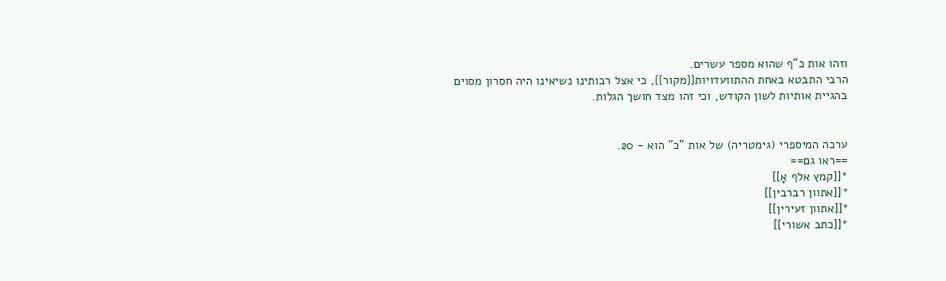וזהו אות כ"ף שהוא מספר עשרים.
הרבי התבטא באחת ההתוועדויות{{מקור}}, כי אצל רבותינו נשיאינו היה חסרון מסוים בהגיית אותיות לשון הקודש, וכי זהו מצד חושך הגלות.


ערכה המיספרי (גימטריה) של אות "כ" הוא - 20.
==ראו גם==
*[[קמץ אלף אָ]]
*[[אתוון רברבין]]
*[[אתוון זעירין]]
*[[כתב אשורי]]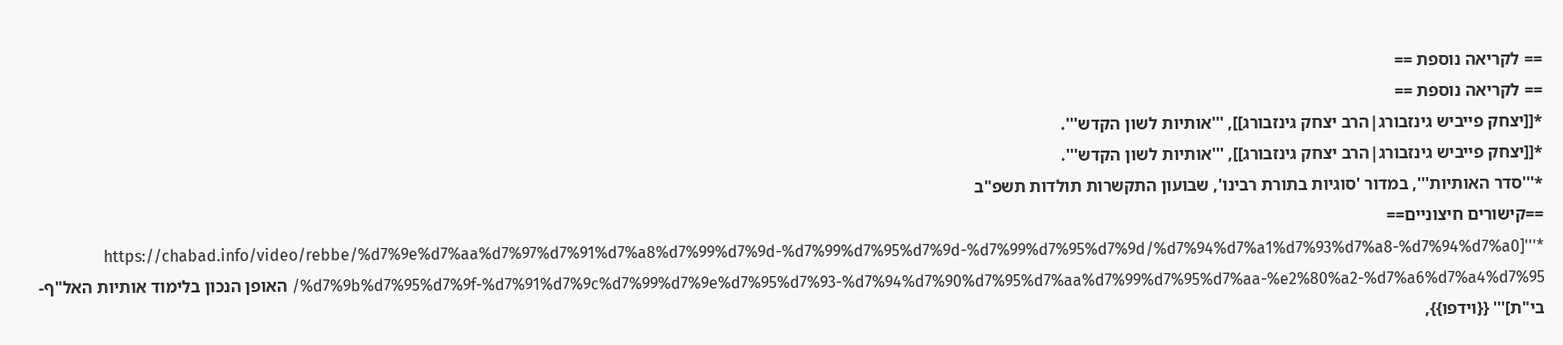== לקריאה נוספת ==
== לקריאה נוספת ==
*[[יצחק פייביש גינזבורג|הרב יצחק גינזבורג]], '''אותיות לשון הקדש'''.
*[[יצחק פייביש גינזבורג|הרב יצחק גינזבורג]], '''אותיות לשון הקדש'''.
*'''סדר האותיות''', במדור 'סוגיות בתורת רבינו', שבועון התקשרות תולדות תשפ"ב
==קישורים חיצוניים==
*'''[https://chabad.info/video/rebbe/%d7%9e%d7%aa%d7%97%d7%91%d7%a8%d7%99%d7%9d-%d7%99%d7%95%d7%9d-%d7%99%d7%95%d7%9d/%d7%94%d7%a1%d7%93%d7%a8-%d7%94%d7%a0%d7%9b%d7%95%d7%9f-%d7%91%d7%9c%d7%99%d7%9e%d7%95%d7%93-%d7%94%d7%90%d7%95%d7%aa%d7%99%d7%95%d7%aa-%e2%80%a2-%d7%a6%d7%a4%d7%95/ האופן הנכון בלימוד אותיות האל"ף-בי"ת]''' {{וידפו}},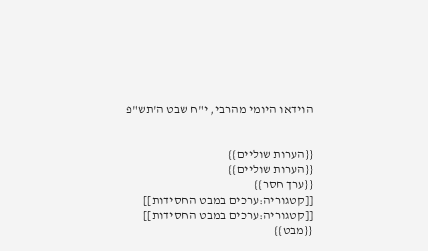הוידאו היומי מהרבי, י"ח שבט ה'תש"פ


{{הערות שוליים}}
{{הערות שוליים}}
{{ערך חסר}}
[[קטגוריה:ערכים במבט החסידות]]
[[קטגוריה:ערכים במבט החסידות]]
{{מבט}}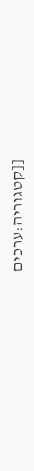[[קטגוריה:ערכים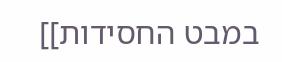במבט החסידות]]